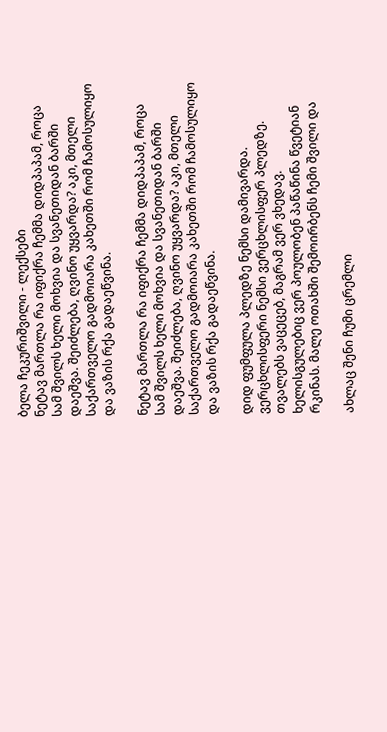ბელა ჩეკურიშვილი - ლექსები
ნეტავ მართლა რა იფიქრა ჩემმა დიდპაპამ, როცა სამ შვილს ხელი მოხვია და სვანეთიდან ბარში დაეშვა. შეიძლება, ღვინო უყვარდა? აკი, მთელი საქართველო გადმოიარა კახეთში რომ ჩამოსულიყო და ვაზის რქა გადაეწვინა.

ნეტავ მართლა რა იფიქრა ჩემმა დიდპაპამ, როცა სამ შვილს ხელი მოხვია და სვანეთიდან ბარში დაეშვა. შეიძლება, ღვინო უყვარდა? აკი, მთელი საქართველო გადმოიარა კახეთში რომ ჩამოსულიყო და ვაზის რქა გადაეწვინა.

დიდ ფუმფულა პლედზე ნემსი დამივარდა. ვერცხლისფერი ნემსი ვერცხლისფერ პლედზე. თვალებს ვაცეცებ, მაგრამ ვერ ვხედავ. ხელისგულებიც ვერ პოულობენ პაწაწინა წვეტიან რკინას. მალე ოთახში შემოირბენს ჩემი შვილი და

ახლაც შენი ჩუმი ცრემლი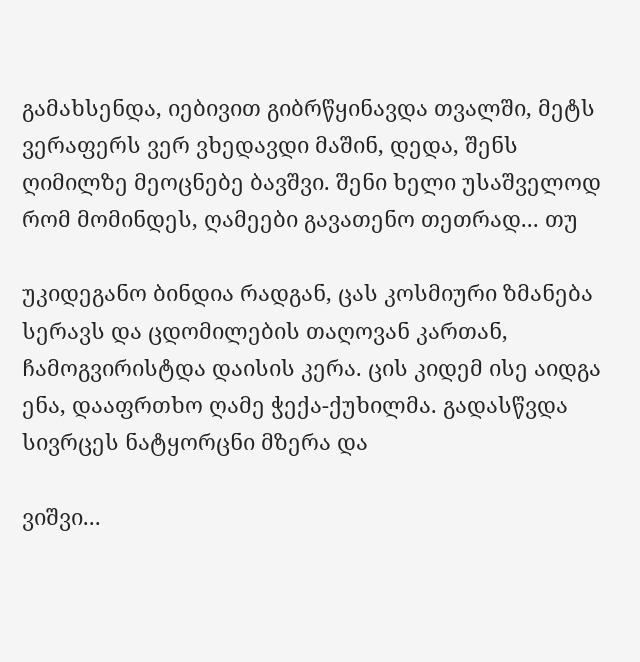გამახსენდა, იებივით გიბრწყინავდა თვალში, მეტს ვერაფერს ვერ ვხედავდი მაშინ, დედა, შენს ღიმილზე მეოცნებე ბავშვი. შენი ხელი უსაშველოდ რომ მომინდეს, ღამეები გავათენო თეთრად... თუ

უკიდეგანო ბინდია რადგან, ცას კოსმიური ზმანება სერავს და ცდომილების თაღოვან კართან, ჩამოგვირისტდა დაისის კერა. ცის კიდემ ისე აიდგა ენა, დააფრთხო ღამე ჭექა-ქუხილმა. გადასწვდა სივრცეს ნატყორცნი მზერა და

ვიშვი...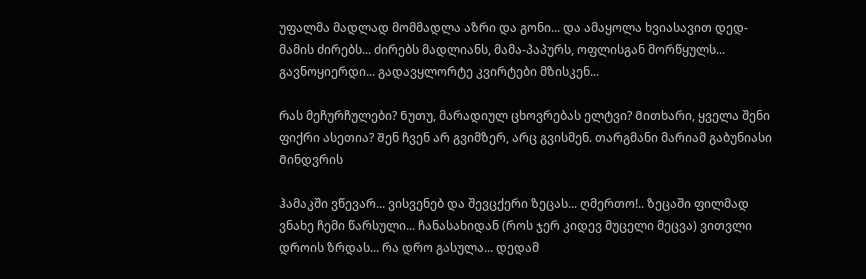უფალმა მადლად მომმადლა აზრი და გონი... და ამაყოლა ხვიასავით დედ-მამის ძირებს... ძირებს მადლიანს, მამა-პაპურს, ოფლისგან მორწყულს... გავნოყიერდი... გადავყლორტე კვირტები მზისკენ...

Რას მეჩურჩულები? Ნუთუ, მარადიულ ცხოვრებას ელტვი? Მითხარი, ყველა შენი ფიქრი ასეთია? Შენ ჩვენ არ გვიმზერ, არც გვისმენ. თარგმანი მარიამ გაბუნიასი Მინდვრის

ჰამაკში ვწევარ... ვისვენებ და შევცქერი ზეცას... ღმერთო!.. ზეცაში ფილმად ვნახე ჩემი წარსული... ჩანასახიდან (როს ჯერ კიდევ მუცელი მეცვა) ვითვლი დროის ზრდას... რა დრო გასულა... დედამ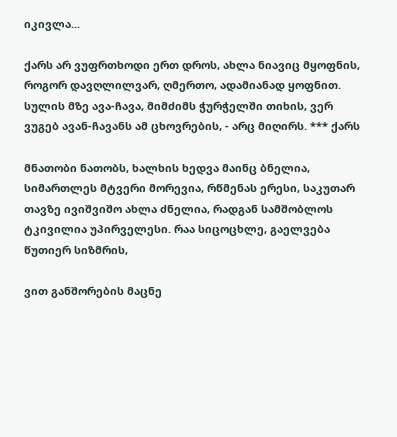იკივლა...

ქარს არ ვუფრთხოდი ერთ დროს, ახლა ნიავიც მყოფნის, როგორ დავღლილვარ, ღმერთო, ადამიანად ყოფნით. სულის მზე ავა-ჩავა, მიმძიმს ჭურჭელში თიხის, ვერ ვუგებ ავან-ჩავანს ამ ცხოვრების, - არც მიღირს. *** ქარს

მნათობი ნათობს, ხალხის ხედვა მაინც ბნელია, სიმართლეს მტვერი მორევია, რწმენას ერესი, საკუთარ თავზე ივიშვიშო ახლა ძნელია, რადგან სამშობლოს ტკივილია უპირველესი. რაა სიცოცხლე, გაელვება წუთიერ სიზმრის,

ვით განშორების მაცნე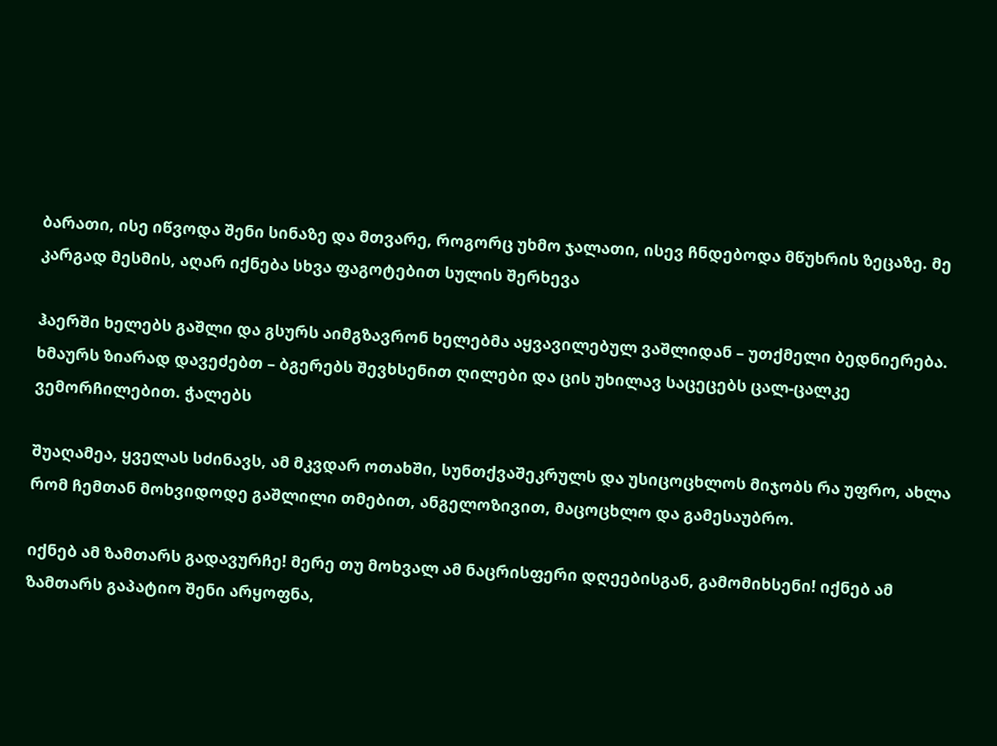ბარათი, ისე იწვოდა შენი სინაზე და მთვარე, როგორც უხმო ჯალათი, ისევ ჩნდებოდა მწუხრის ზეცაზე. მე კარგად მესმის, აღარ იქნება სხვა ფაგოტებით სულის შერხევა

ჰაერში ხელებს გაშლი და გსურს აიმგზავრონ ხელებმა აყვავილებულ ვაშლიდან – უთქმელი ბედნიერება. ხმაურს ზიარად დავეძებთ – ბგერებს შევხსენით ღილები და ცის უხილავ საცეცებს ცალ-ცალკე ვემორჩილებით. ჭალებს

შუაღამეა, ყველას სძინავს, ამ მკვდარ ოთახში, სუნთქვაშეკრულს და უსიცოცხლოს მიჯობს რა უფრო, ახლა რომ ჩემთან მოხვიდოდე გაშლილი თმებით, ანგელოზივით, მაცოცხლო და გამესაუბრო.

იქნებ ამ ზამთარს გადავურჩე! მერე თუ მოხვალ ამ ნაცრისფერი დღეებისგან, გამომიხსენი! იქნებ ამ ზამთარს გაპატიო შენი არყოფნა,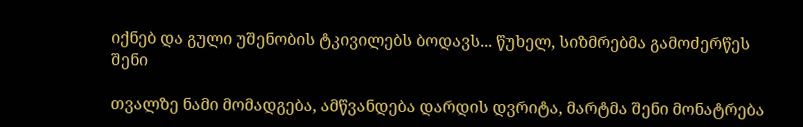იქნებ და გული უშენობის ტკივილებს ბოდავს... წუხელ, სიზმრებმა გამოძერწეს შენი

თვალზე ნამი მომადგება, ამწვანდება დარდის დვრიტა, მარტმა შენი მონატრება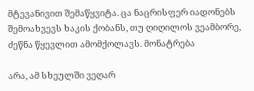მტევანივით შემაწყვიტა. ცა ნაცრისფერ იადონებს შემოახვევს ხაკის ქობანს, თუ ღიღილოს ვეამბორე, ძეწნა წყევლით ამომქოლავს. მონატრება

არა, ამ სხეულში ვეღარ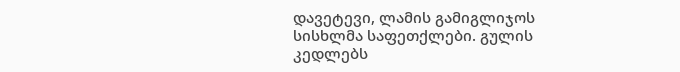დავეტევი, ლამის გამიგლიჯოს სისხლმა საფეთქლები. გულის კედლებს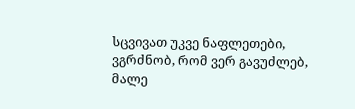სცვივათ უკვე ნაფლეთები, ვგრძნობ, რომ ვერ გავუძლებ, მალე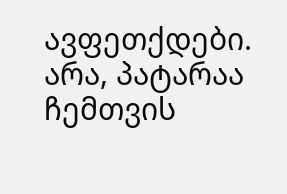ავფეთქდები. არა, პატარაა ჩემთვის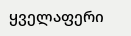ყველაფერი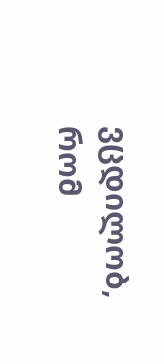ვცდილობ, რომ